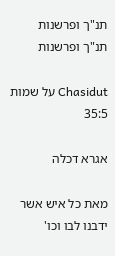תנ"ך ופרשנות
תנ"ך ופרשנות

Chasidut על שמות 35:5

אגרא דכלה

מאת כל איש אשר ידבנו לבו וכו'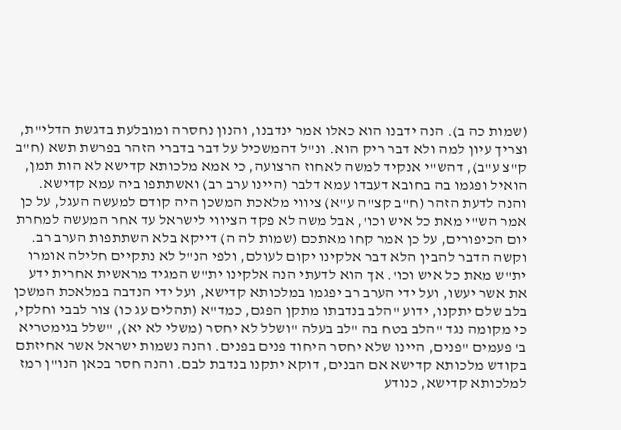(שמות כה ב). הנה ידבנו הוא כאלו אמר ינדבנו, והנון נחסרה ומובלעת בדגשת הדלי"ת, וצריך עיון למה ולא דבר ריק הוא. ונ"ל דהמשכיל על דבר בדברי הזהר בפרשת תשא (ח"ב ק"צ ע"ב), דהש"י אנקיד למשה לאחוז הרצועה, כי אמא מלכותא קדישא לא הות תמן, הואיל ופגמו בה בחובא דעבדו עמא דלבר (היינו ערב רב) ואשתתפו ביה עמא קדישא. והנה לדעת הזהר (ח"ב קצ"ה ע"א) ציווי מלאכת המשכן היה קודם למעשה העגל, על כן אמר הש"י מאת כל איש וכו', אבל משה לא פקד הציווי לישראל עד אחר המעשה למחרת יום הכיפורים, על כן אמר קחו מאתכם (שמות לה ה) דייקא בלא השתתפות הערב רב. וקשה הדבר להבין הלא דבר אלקינו יקום לעולם, ולפי הנ"ל לא נתקיים חלילה אומרו ית"ש מאת כל איש וכו'. אך הוא לדעתי הנה אלקינו ית"ש המגיד מראשית אחרית ידע את אשר יעשו, ועל ידי הערב רב יפגמו במלכותא קדישא, ועל ידי הנדבה במלאכת המשכן בלב שלם יתקנו, ידוע "הלב בנדבתו מתקן הפגם, כמד"א (תהלים עג כו) צור לבבי וחלקי, כי מקומה נגד "הלב בטח בה "לב בעלה "ושלל לא יחסר (משלי לא יא), "שלל בגימטריא ב' פעמים "פנים, היינו שלא יחסר היחוד פנים בפנים. והנה נשמות ישראל אשר אחיזתם בקודש מלכותא קדישא אם הבנים, דוקא יתקנו בנדבת לבם. והנה חסר בכאן הנו"ן רמז למלכותא קדישא, כנודע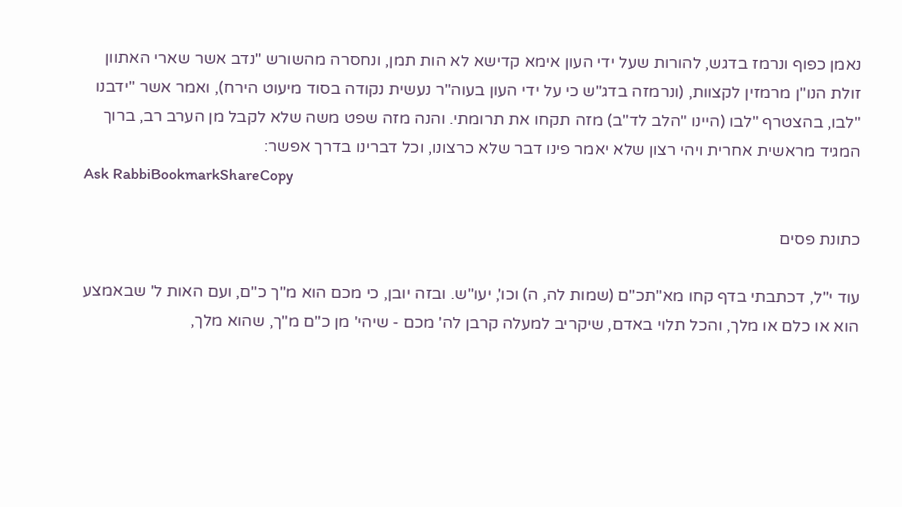נאמן כפוף ונרמז בדגש, להורות שעל ידי העון אימא קדישא לא הות תמן, ונחסרה מהשורש "נדב אשר שארי האתוון זולת הנו"ן מרמזין לקצוות, (ונרמזה בדג"ש כי על ידי העון בעוה"ר נעשית נקודה בסוד מיעוט הירח), ואמר אשר "ידבנו "לבו, בהצטרף "לבו (היינו "הלב לד"ב) מזה תקחו את תרומתי. והנה מזה שפט משה שלא לקבל מן הערב רב, ברוך המגיד מראשית אחרית ויהי רצון שלא יאמר פינו דבר שלא כרצונו, וכל דברינו בדרך אפשר:
Ask RabbiBookmarkShareCopy

כתונת פסים

עוד י"ל, דכתבתי בדף קחו מא"תכ"ם (שמות לה, ה) וכו', יעו"ש. ובזה יובן, כי מכם הוא מ"ך כ"ם, ועם האות ל' שבאמצע הוא או כלם או מלך, והכל תלוי באדם, שיקריב למעלה קרבן לה' מכם - שיהי' מן כ"ם מ"ך, שהוא מלך,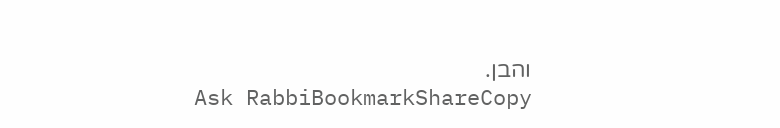והבן.
Ask RabbiBookmarkShareCopy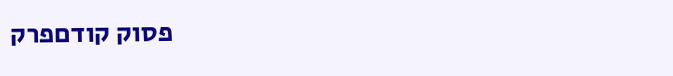פסוק קודםפרק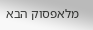מלאפסוק הבא